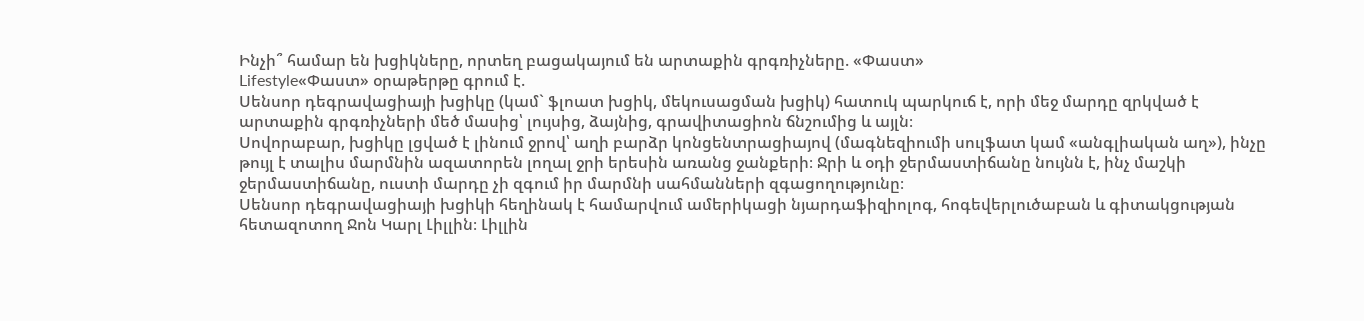Ինչի՞ համար են խցիկները, որտեղ բացակայում են արտաքին գրգռիչները. «Փաստ»
Lifestyle«Փաստ» օրաթերթը գրում է.
Սենսոր դեգրավացիայի խցիկը (կամ` ֆլոատ խցիկ, մեկուսացման խցիկ) հատուկ պարկուճ է, որի մեջ մարդը զրկված է արտաքին գրգռիչների մեծ մասից՝ լույսից, ձայնից, գրավիտացիոն ճնշումից և այլն։
Սովորաբար, խցիկը լցված է լինում ջրով՝ աղի բարձր կոնցենտրացիայով (մագնեզիումի սուլֆատ կամ «անգլիական աղ»), ինչը թույլ է տալիս մարմնին ազատորեն լողալ ջրի երեսին առանց ջանքերի։ Ջրի և օդի ջերմաստիճանը նույնն է, ինչ մաշկի ջերմաստիճանը, ուստի մարդը չի զգում իր մարմնի սահմանների զգացողությունը։
Սենսոր դեգրավացիայի խցիկի հեղինակ է համարվում ամերիկացի նյարդաֆիզիոլոգ, հոգեվերլուծաբան և գիտակցության հետազոտող Ջոն Կարլ Լիլլին։ Լիլլին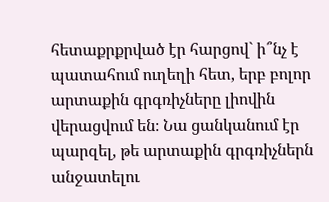հետաքրքրված էր հարցով` ի՞նչ է պատահում ուղեղի հետ, երբ բոլոր արտաքին գրգռիչները լիովին վերացվում են։ Նա ցանկանում էր պարզել, թե արտաքին գրգռիչներն անջատելու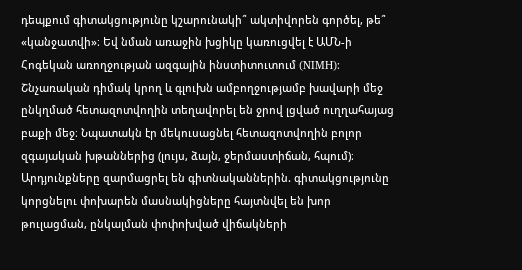դեպքում գիտակցությունը կշարունակի՞ ակտիվորեն գործել, թե՞ «կանջատվի»։ Եվ նման առաջին խցիկը կառուցվել է ԱՄՆ-ի Հոգեկան առողջության ազգային ինստիտուտում (NIMH): Շնչառական դիմակ կրող և գլուխն ամբողջությամբ խավարի մեջ ընկղմած հետազոտվողին տեղավորել են ջրով լցված ուղղահայաց բաքի մեջ։ Նպատակն էր մեկուսացնել հետազոտվողին բոլոր զգայական խթաններից (լույս, ձայն, ջերմաստիճան, հպում)։ Արդյունքները զարմացրել են գիտնականներին. գիտակցությունը կորցնելու փոխարեն մասնակիցները հայտնվել են խոր թուլացման, ընկալման փոփոխված վիճակների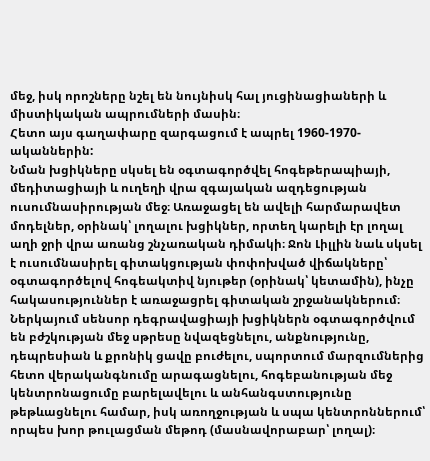մեջ, իսկ որոշները նշել են նույնիսկ հալ յուցինացիաների և միստիկական ապրումների մասին։
Հետո այս գաղափարը զարգացում է ապրել 1960-1970-ականներին:
Նման խցիկները սկսել են օգտագործվել հոգեթերապիայի, մեդիտացիայի և ուղեղի վրա զգայական ազդեցության ուսումնասիրության մեջ։ Առաջացել են ավելի հարմարավետ մոդելներ, օրինակ՝ լողալու խցիկներ, որտեղ կարելի էր լողալ աղի ջրի վրա առանց շնչառական դիմակի։ Ջոն Լիլլին նաև սկսել է ուսումնասիրել գիտակցության փոփոխված վիճակները՝ օգտագործելով հոգեակտիվ նյութեր (օրինակ՝ կետամին), ինչը հակասություններ է առաջացրել գիտական շրջանակներում։
Ներկայում սենսոր դեգրավացիայի խցիկներն օգտագործվում են բժշկության մեջ սթրեսը նվազեցնելու, անքնությունը, դեպրեսիան և քրոնիկ ցավը բուժելու, սպորտում մարզումներից հետո վերականգնումը արագացնելու, հոգեբանության մեջ կենտրոնացումը բարելավելու և անհանգստությունը թեթևացնելու համար, իսկ առողջության և սպա կենտրոններում՝ որպես խոր թուլացման մեթոդ (մասնավորաբար՝ լողալ)։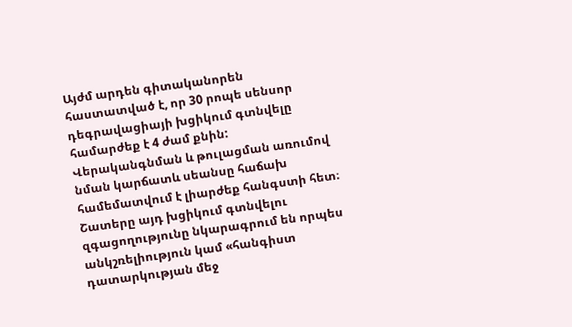Այժմ արդեն գիտականորեն հաստատված է, որ 30 րոպե սենսոր դեգրավացիայի խցիկում գտնվելը համարժեք է 4 ժամ քնին: Վերականգնման և թուլացման առումով նման կարճատև սեանսը հաճախ համեմատվում է լիարժեք հանգստի հետ։ Շատերը այդ խցիկում գտնվելու զգացողությունը նկարագրում են որպես անկշռելիություն կամ «հանգիստ դատարկության մեջ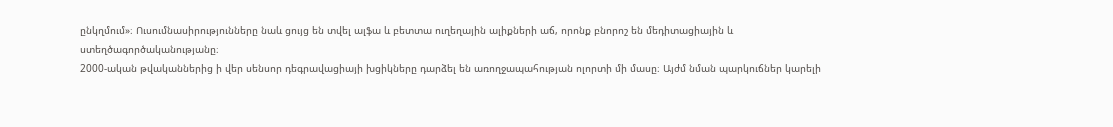ընկղմում»։ Ուսումնասիրությունները նաև ցույց են տվել ալֆա և բետտա ուղեղային ալիքների աճ, որոնք բնորոշ են մեդիտացիային և ստեղծագործականությանը։
2000-ական թվականներից ի վեր սենսոր դեգրավացիայի խցիկները դարձել են առողջապահության ոլորտի մի մասը։ Այժմ նման պարկուճներ կարելի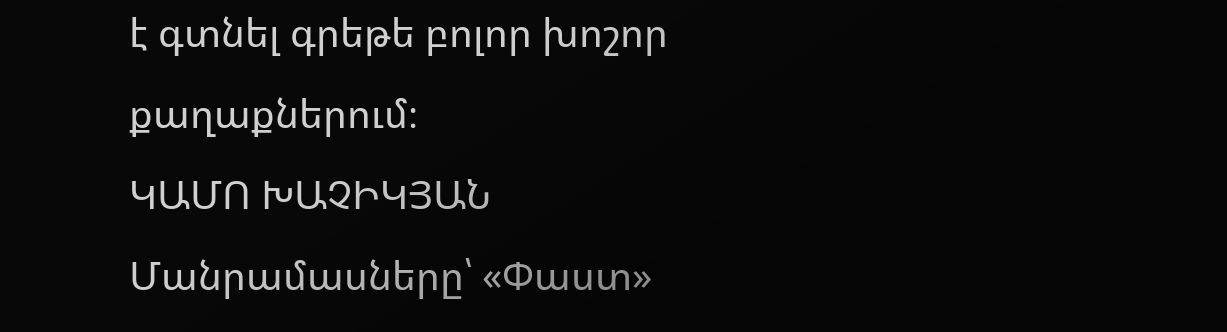է գտնել գրեթե բոլոր խոշոր քաղաքներում։
ԿԱՄՈ ԽԱՉԻԿՅԱՆ
Մանրամասները՝ «Փաստ»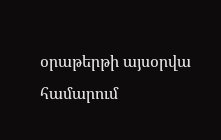օրաթերթի այսօրվա համարում